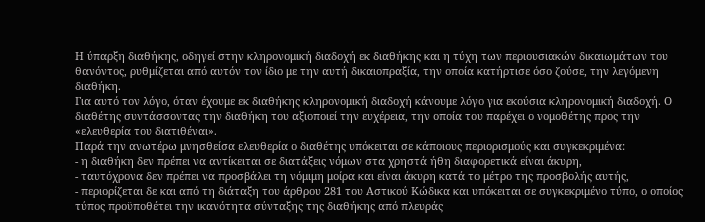Η ύπαρξη διαθήκης, οδηγεί στην κληρονομική διαδοχή εκ διαθήκης και η τύχη των περιουσιακών δικαιωμάτων του θανόντος, ρυθμίζεται από αυτόν τον ίδιο με την αυτή δικαιοπραξία, την οποία κατήρτισε όσο ζούσε, την λεγόμενη διαθήκη.
Για αυτό τον λόγο, όταν έχουμε εκ διαθήκης κληρονομική διαδοχή κάνουμε λόγο για εκούσια κληρονομική διαδοχή. Ο διαθέτης συντάσσοντας την διαθήκη του αξιοποιεί την ευχέρεια, την οποία του παρέχει ο νομοθέτης προς την «ελευθερία του διατιθέναι».
Παρά την ανωτέρω μνησθείσα ελευθερία ο διαθέτης υπόκειται σε κάποιους περιορισμούς και συγκεκριμένα:
- η διαθήκη δεν πρέπει να αντίκειται σε διατάξεις νόμων στα χρηστά ήθη διαφορετικά είναι άκυρη,
- ταυτόχρονα δεν πρέπει να προσβάλει τη νόμιμη μοίρα και είναι άκυρη κατά το μέτρο της προσβολής αυτής,
- περιορίζεται δε και από τη διάταξη του άρθρου 281 του Αστικού Κώδικα και υπόκειται σε συγκεκριμένο τύπο, ο οποίος τύπος προϋποθέτει την ικανότητα σύνταξης της διαθήκης από πλευράς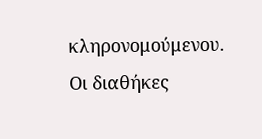κληρονομούμενου.
Οι διαθήκες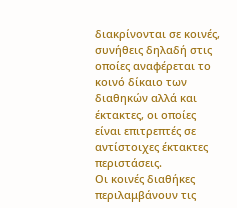διακρίνονται σε κοινές, συνήθεις δηλαδή στις οποίες αναφέρεται το κοινό δίκαιο των διαθηκών αλλά και έκτακτες, οι οποίες είναι επιτρεπτές σε αντίστοιχες έκτακτες περιστάσεις.
Οι κοινές διαθήκες περιλαμβάνουν τις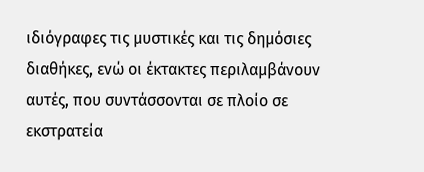ιδιόγραφες τις μυστικές και τις δημόσιες διαθήκες, ενώ οι έκτακτες περιλαμβάνουν αυτές, που συντάσσονται σε πλοίο σε εκστρατεία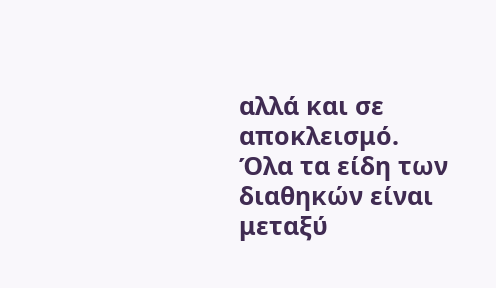αλλά και σε αποκλεισμό. Όλα τα είδη των διαθηκών είναι μεταξύ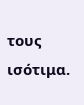τους ισότιμα.